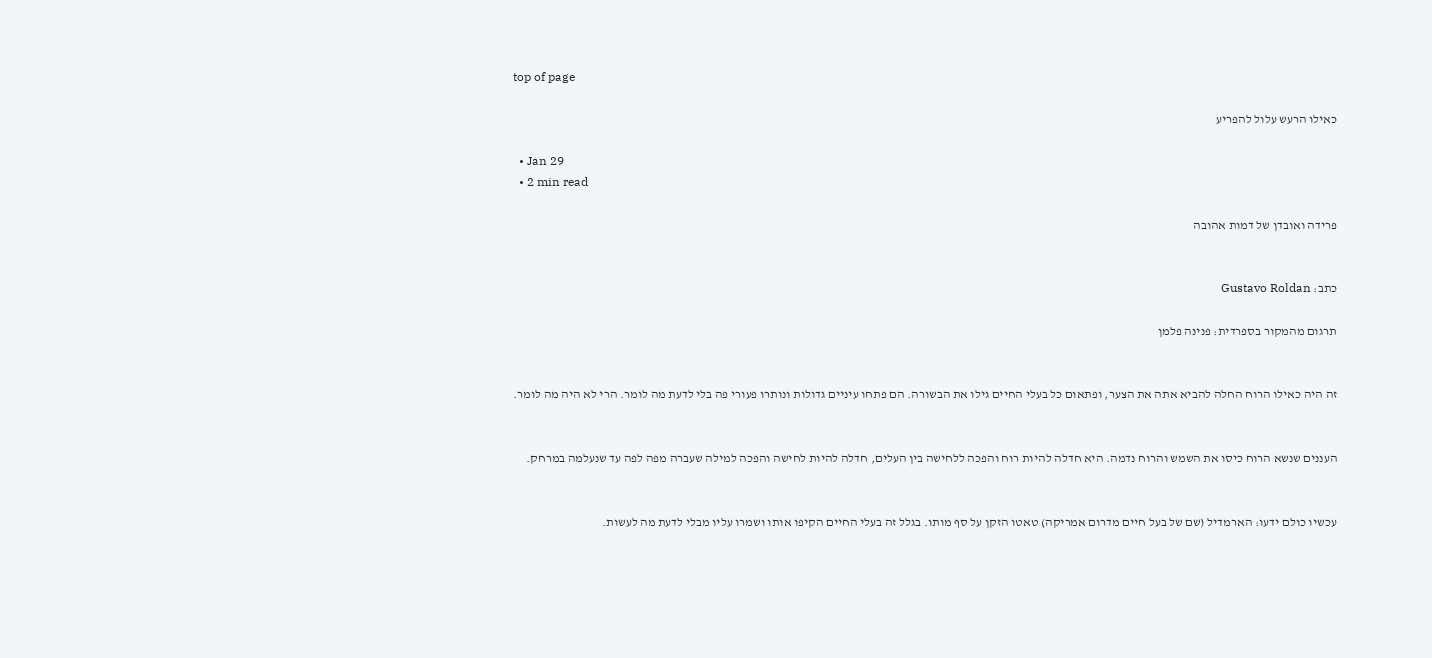top of page

כאילו הרעש עלול להפריע

  • Jan 29
  • 2 min read

פרידה ואובדן של דמות אהובה


כתב: Gustavo Roldan

תרגום מהמקור בספרדית: פנינה פלמן


זה היה כאילו הרוח החלה להביא אתה את הצער, ופתאום כל בעלי החיים גילו את הבשורה. הם פתחו עיניים גדולות ונותרו פעורי פה בלי לדעת מה לומר. הרי לא היה מה לומר.


העננים שנשא הרוח כיסו את השמש והרוח נדמה. היא חדלה להיות רוח והפכה ללחישה בין העלים, חדלה להיות לחישה והפכה למילה שעברה מפה לפה עד שנעלמה במרחק.


עכשיו כולם ידעו: הארמדיל (שם של בעל חיים מדרום אמריקה) טאטו הזקן על סף מותו. בגלל זה בעלי החיים הקיפו אותו ושמרו עליו מבלי לדעת מה לעשות.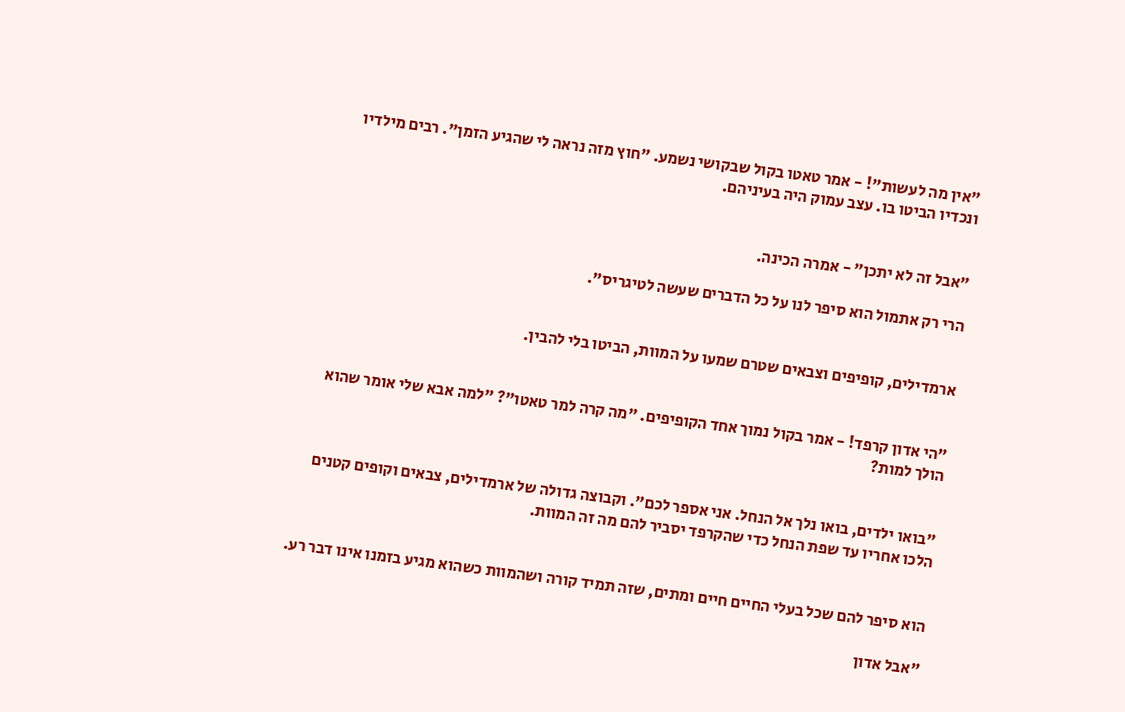"אין מה לעשות"! - אמר טאטו בקול שבקושי נשמע. "חוץ מזה נראה לי שהגיע הזמן". רבים מילדיו ונכדיו הביטו בו. עצב עמוק היה בעיניהם.


"אבל זה לא יתכן" - אמרה הכינה.

הרי רק אתמול הוא סיפר לנו על כל הדברים שעשה לטיגריס".


ארמדילים, קופיפים וצבאים שטרם שמעו על המוות, הביטו בלי להבין.


"הי אדון קרפד! - אמר בקול נמוך אחד הקופיפים. "מה קרה למר טאטו"? "למה אבא שלי אומר שהוא הולך למות?


"בואו ילדים, בואו נלך אל הנחל. אני אספר לכם". וקבוצה גדולה של ארמדילים, צבאים וקופים קטנים הלכו אחריו עד שפת הנחל כדי שהקרפד יסביר להם מה זה המוות.


הוא סיפר להם שכל בעלי החיים חיים ומתים, שזה תמיד קורה ושהמוות כשהוא מגיע בזמנו אינו דבר רע.

"אבל אדון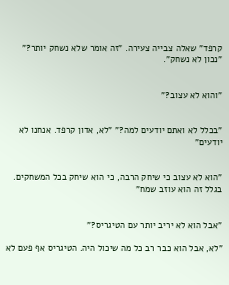קרפד" שאלה צבייה צעירה. "זה אומר שלא נשחק יותר?" "נכון לא נשחק".


"והוא לא עצוב?"


"בכלל לא ואתם יודעים למה?" "לא, אדון קרפד. אנחנו לא יודעים"


"הוא לא עצוב כי שיחק הרבה, כי הוא שיחק בכל המשחקים. בגלל זה הוא עוזב שמח"


"אבל הוא לא יריב יותר עם הטיגריס?"

"לא, אבל הוא כבר רב כל מה שיכול היה. הטיגריס אף פעם לא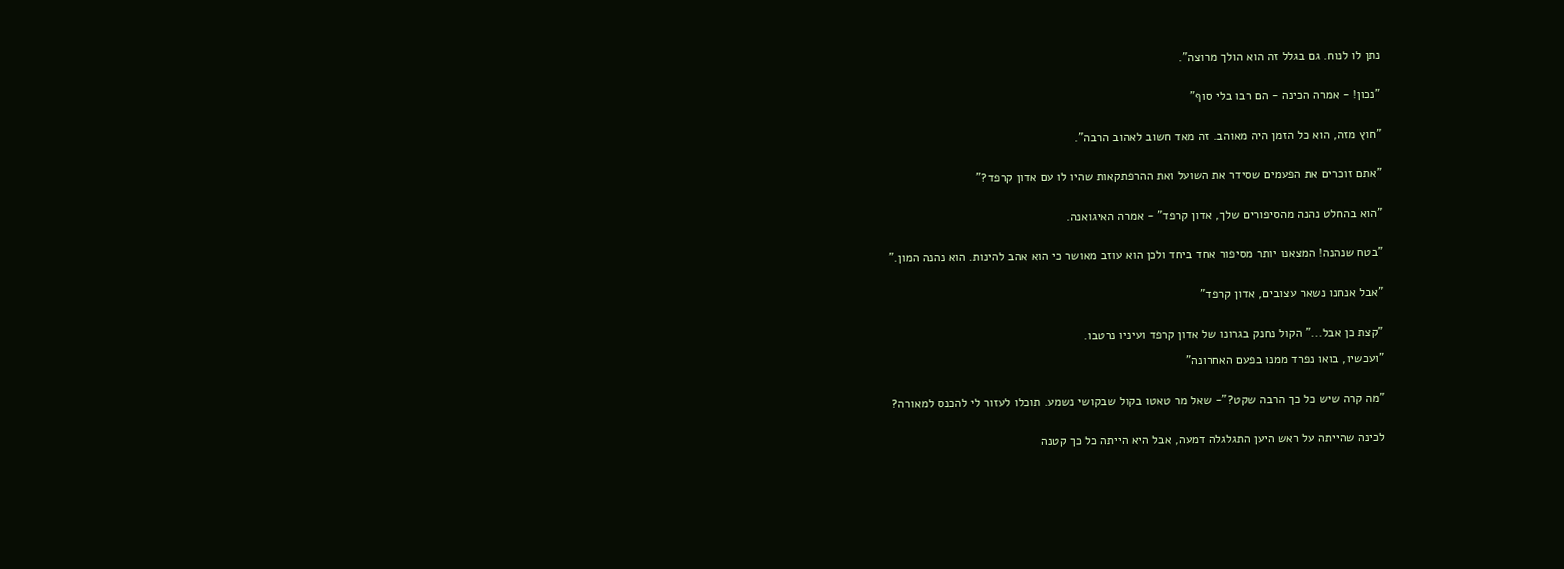נתן לו לנוח. גם בגלל זה הוא הולך מרוצה".


"נכון! - אמרה הכינה - הם רבו בלי סוף"


"חוץ מזה, הוא כל הזמן היה מאוהב. זה מאד חשוב לאהוב הרבה".


"אתם זוכרים את הפעמים שסידר את השועל ואת ההרפתקאות שהיו לו עם אדון קרפד?"


"הוא בהחלט נהנה מהסיפורים שלך, אדון קרפד" - אמרה האיגואנה.


"בטח שנהנה! המצאנו יותר מסיפור אחד ביחד ולכן הוא עוזב מאושר כי הוא אהב להינות. הוא נהנה המון."


"אבל אנחנו נשאר עצובים, אדון קרפד"


"קצת כן אבל..." הקול נחנק בגרונו של אדון קרפד ועיניו נרטבו.

"ועכשיו, בואו נפרד ממנו בפעם האחרונה"


"מה קרה שיש כל כך הרבה שקט?"- שאל מר טאטו בקול שבקושי נשמע. תוכלו לעזור לי להכנס למאורה?


לכינה שהייתה על ראש היען התגלגלה דמעה, אבל היא הייתה כל כך קטנה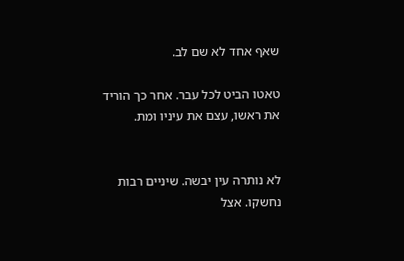שאף אחד לא שם לב.

טאטו הביט לכל עבר. אחר כך הוריד את ראשו, עצם את עיניו ומת.


לא נותרה עין יבשה. שיניים רבות נחשקו. אצל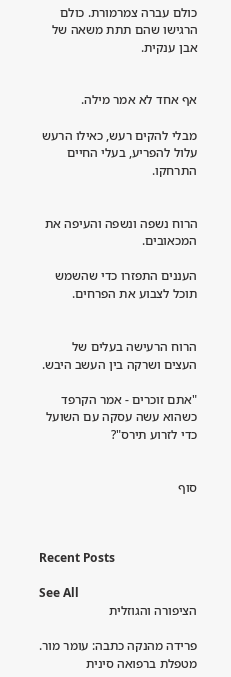כולם עברה צמרמורת. כולם הרגישו שהם תתת משאה של אבן ענקית.


אף אחד לא אמר מילה.

מבלי להקים רעש, כאילו הרעש עלול להפריע, בעלי החיים התרחקו.


הרוח נשפה ונשפה והעיפה את המכאובים.

העננים התפזרו כדי שהשמש תוכל לצבוע את הפרחים.


הרוח הרעישה בעלים של העצים ושרקה בין העשב היבש.

"אתם זוכרים - אמר הקרפד כשהוא עשה עסקה עם השועל כדי לזרוע תירס"?


סוף



Recent Posts

See All
הציפורה והגוזלית

פרידה מהנקה כתבה: עומר מור. מטפלת ברפואה סינית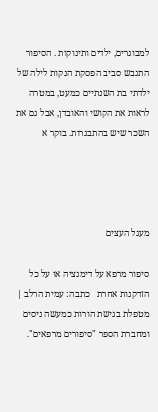למבוגרים, ילדים ותינוקות . הסיפור התגבש סביב הפסקת הנקות לילה של ילדתי בת השנתיים כמעט, במטרה לראות את הקושי והאובדן, אבל גם את השכר שיש בהתבגרות. בוקר א




מעגל העצים

סיפור מרפא על דימנציה או על כל הזדקנות אחרת   כתבה: עמית הרלב | מטפלת בגישת הורות כמעשה ניסים ומחברת הספר "סיפורים מרפאים".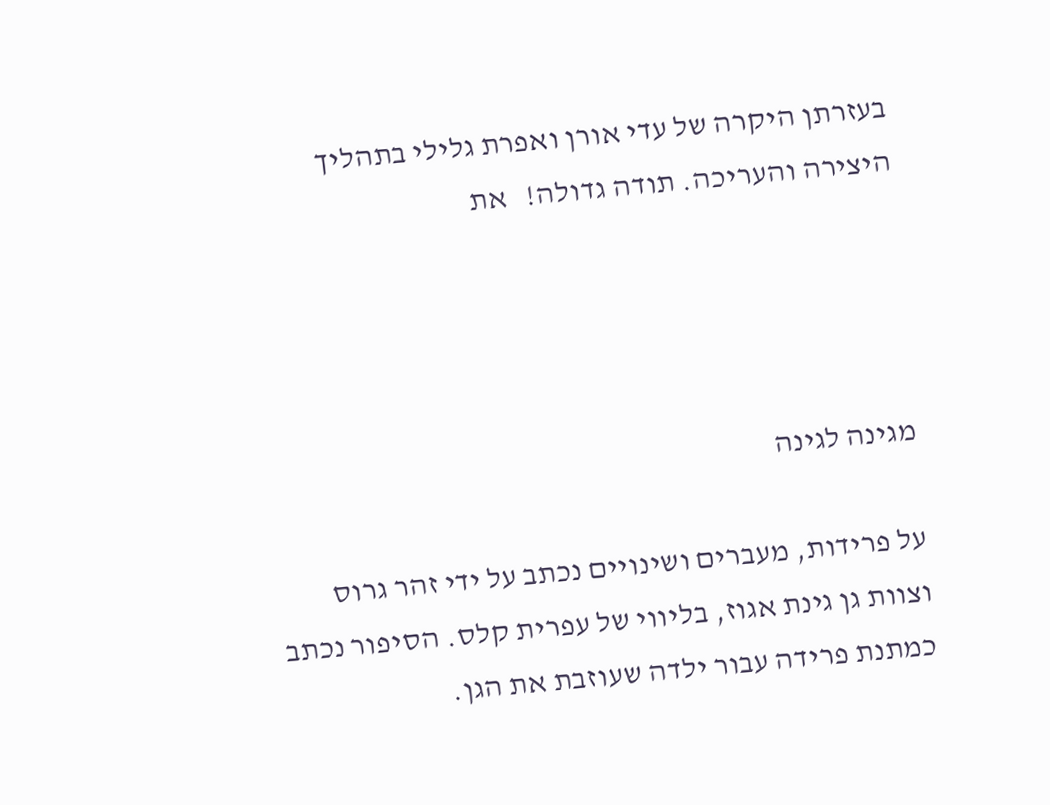בעזרתן היקרה של עדי אורן ואפרת גלילי בתהליך היצירה והעריכה. תודה גדולה!   את




מגינה לגינה

על פרידות, מעברים ושינויים נכתב על ידי זהר גרוס וצוות גן גינת אגוז, בליווי של עפרית קלס. הסיפור נכתב כמתנת פרידה עבור ילדה שעוזבת את הגן.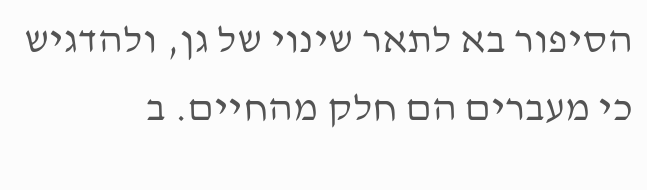הסיפור בא לתאר שינוי של גן, ולהדגיש כי מעברים הם חלק מהחיים. ב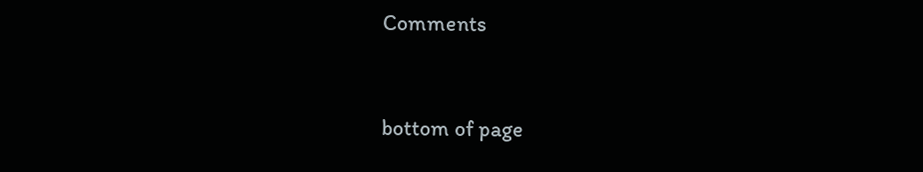Comments


bottom of page